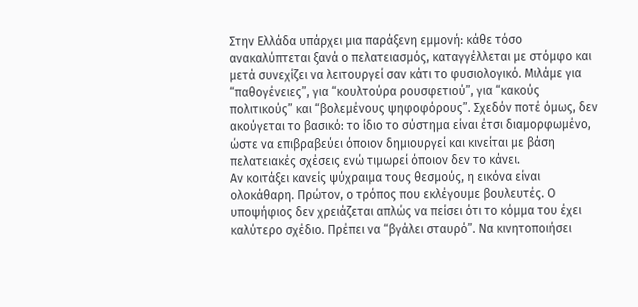Στην Ελλάδα υπάρχει μια παράξενη εμμονή: κάθε τόσο ανακαλύπτεται ξανά ο πελατειασμός, καταγγέλλεται με στόμφο και μετά συνεχίζει να λειτουργεί σαν κάτι το φυσιολογικό. Μιλάμε για “παθογένειες”, για “κουλτούρα ρουσφετιού”, για “κακούς πολιτικούς” και “βολεμένους ψηφοφόρους”. Σχεδόν ποτέ όμως, δεν ακούγεται το βασικό: το ίδιο το σύστημα είναι έτσι διαμορφωμένο, ώστε να επιβραβεύει όποιον δημιουργεί και κινείται με βάση πελατειακές σχέσεις ενώ τιμωρεί όποιον δεν το κάνει.
Αν κοιτάξει κανείς ψύχραιμα τους θεσμούς, η εικόνα είναι ολοκάθαρη. Πρώτον, ο τρόπος που εκλέγουμε βουλευτές. Ο υποψήφιος δεν χρειάζεται απλώς να πείσει ότι το κόμμα του έχει καλύτερο σχέδιο. Πρέπει να “βγάλει σταυρό”. Να κινητοποιήσει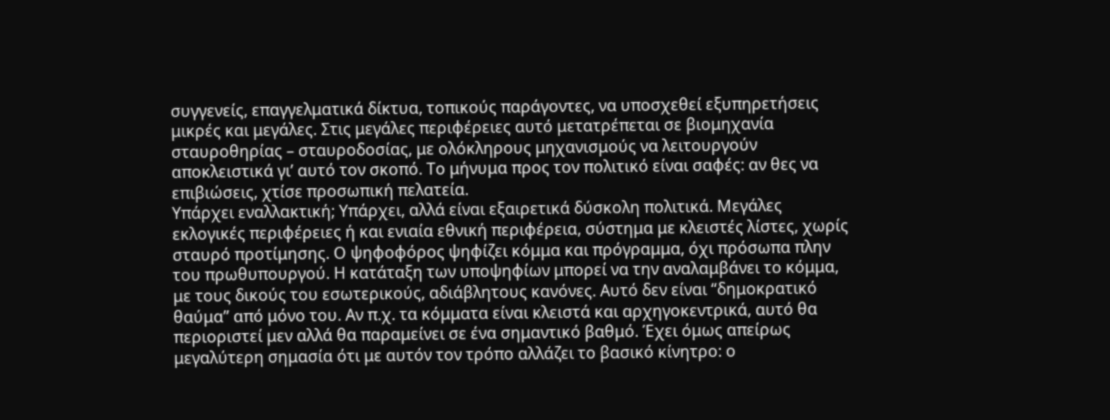συγγενείς, επαγγελματικά δίκτυα, τοπικούς παράγοντες, να υποσχεθεί εξυπηρετήσεις μικρές και μεγάλες. Στις μεγάλες περιφέρειες αυτό μετατρέπεται σε βιομηχανία σταυροθηρίας – σταυροδοσίας, με ολόκληρους μηχανισμούς να λειτουργούν αποκλειστικά γι’ αυτό τον σκοπό. Το μήνυμα προς τον πολιτικό είναι σαφές: αν θες να επιβιώσεις, χτίσε προσωπική πελατεία.
Υπάρχει εναλλακτική; Υπάρχει, αλλά είναι εξαιρετικά δύσκολη πολιτικά. Μεγάλες εκλογικές περιφέρειες ή και ενιαία εθνική περιφέρεια, σύστημα με κλειστές λίστες, χωρίς σταυρό προτίμησης. Ο ψηφοφόρος ψηφίζει κόμμα και πρόγραμμα, όχι πρόσωπα πλην του πρωθυπουργού. Η κατάταξη των υποψηφίων μπορεί να την αναλαμβάνει το κόμμα, με τους δικούς του εσωτερικούς, αδιάβλητους κανόνες. Αυτό δεν είναι “δημοκρατικό θαύμα” από μόνο του. Αν π.χ. τα κόμματα είναι κλειστά και αρχηγοκεντρικά, αυτό θα περιοριστεί μεν αλλά θα παραμείνει σε ένα σημαντικό βαθμό. Έχει όμως απείρως μεγαλύτερη σημασία ότι με αυτόν τον τρόπο αλλάζει το βασικό κίνητρο: ο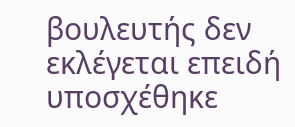βουλευτής δεν εκλέγεται επειδή υποσχέθηκε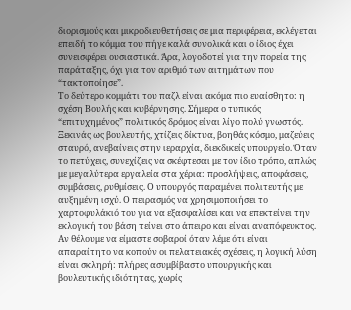διορισμούς και μικροδιευθετήσεις σε μια περιφέρεια, εκλέγεται επειδή το κόμμα του πήγε καλά συνολικά και ο ίδιος έχει συνεισφέρει ουσιαστικά. Άρα, λογοδοτεί για την πορεία της παράταξης, όχι για τον αριθμό των αιτημάτων που “τακτοποίησε”.
Το δεύτερο κομμάτι του παζλ είναι ακόμα πιο ευαίσθητο: η σχέση Βουλής και κυβέρνησης. Σήμερα ο τυπικός “επιτυχημένος” πολιτικός δρόμος είναι λίγο πολύ γνωστός. Ξεκινάς ως βουλευτής, χτίζεις δίκτυα, βοηθάς κόσμο, μαζεύεις σταυρό, ανεβαίνεις στην ιεραρχία, διεκδικείς υπουργείο. Όταν το πετύχεις, συνεχίζεις να σκέφτεσαι με τον ίδιο τρόπο, απλώς με μεγαλύτερα εργαλεία στα χέρια: προσλήψεις, αποφάσεις, συμβάσεις, ρυθμίσεις. Ο υπουργός παραμένει πολιτευτής με αυξημένη ισχύ. Ο πειρασμός να χρησιμοποιήσει το χαρτοφυλάκιό του για να εξασφαλίσει και να επεκτείνει την εκλογική του βάση τείνει στο άπειρο και είναι αναπόφευκτος.
Αν θέλουμε να είμαστε σοβαροί όταν λέμε ότι είναι απαραίτητο να κοπούν οι πελατειακές σχέσεις, η λογική λύση είναι σκληρή: πλήρες ασυμβίβαστο υπουργικής και βουλευτικής ιδιότητας, χωρίς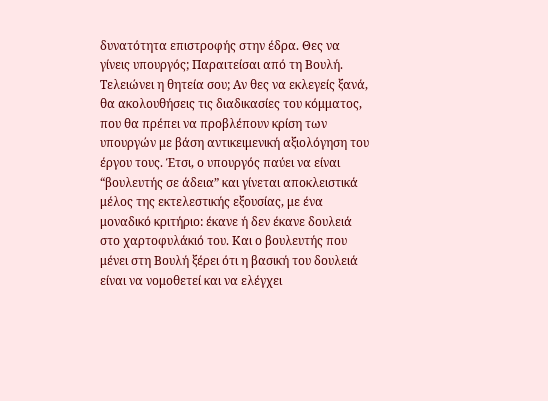δυνατότητα επιστροφής στην έδρα. Θες να γίνεις υπουργός; Παραιτείσαι από τη Βουλή. Τελειώνει η θητεία σου; Αν θες να εκλεγείς ξανά, θα ακολουθήσεις τις διαδικασίες του κόμματος, που θα πρέπει να προβλέπουν κρίση των υπουργών με βάση αντικειμενική αξιολόγηση του έργου τους. Έτσι, ο υπουργός παύει να είναι “βουλευτής σε άδεια” και γίνεται αποκλειστικά μέλος της εκτελεστικής εξουσίας, με ένα μοναδικό κριτήριο: έκανε ή δεν έκανε δουλειά στο χαρτοφυλάκιό του. Και ο βουλευτής που μένει στη Βουλή ξέρει ότι η βασική του δουλειά είναι να νομοθετεί και να ελέγχει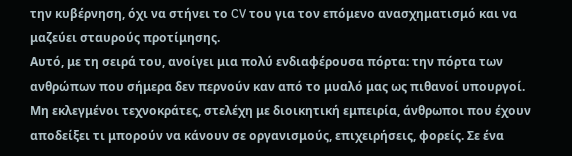την κυβέρνηση, όχι να στήνει το CV του για τον επόμενο ανασχηματισμό και να μαζεύει σταυρούς προτίμησης.
Αυτό, με τη σειρά του, ανοίγει μια πολύ ενδιαφέρουσα πόρτα: την πόρτα των ανθρώπων που σήμερα δεν περνούν καν από το μυαλό μας ως πιθανοί υπουργοί. Μη εκλεγμένοι τεχνοκράτες, στελέχη με διοικητική εμπειρία, άνθρωποι που έχουν αποδείξει τι μπορούν να κάνουν σε οργανισμούς, επιχειρήσεις, φορείς. Σε ένα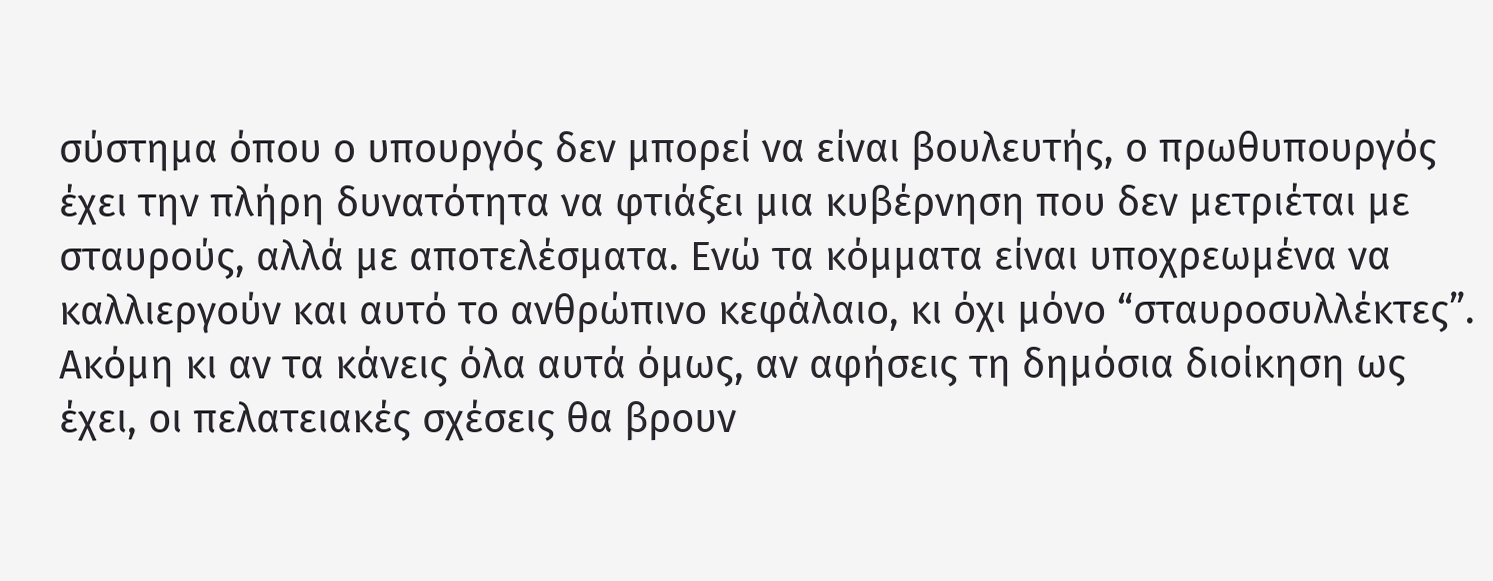σύστημα όπου ο υπουργός δεν μπορεί να είναι βουλευτής, ο πρωθυπουργός έχει την πλήρη δυνατότητα να φτιάξει μια κυβέρνηση που δεν μετριέται με σταυρούς, αλλά με αποτελέσματα. Ενώ τα κόμματα είναι υποχρεωμένα να καλλιεργούν και αυτό το ανθρώπινο κεφάλαιο, κι όχι μόνο “σταυροσυλλέκτες”.
Ακόμη κι αν τα κάνεις όλα αυτά όμως, αν αφήσεις τη δημόσια διοίκηση ως έχει, οι πελατειακές σχέσεις θα βρουν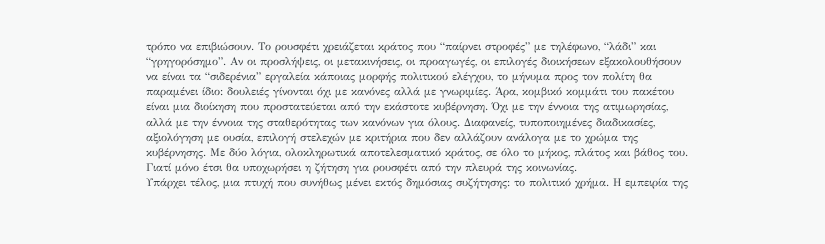τρόπο να επιβιώσουν. Το ρουσφέτι χρειάζεται κράτος που “παίρνει στροφές” με τηλέφωνο, “λάδι” και “γρηγορόσημο”. Αν οι προσλήψεις, οι μετακινήσεις, οι προαγωγές, οι επιλογές διοικήσεων εξακολουθήσουν να είναι τα “σιδερένια” εργαλεία κάποιας μορφής πολιτικού ελέγχου, το μήνυμα προς τον πολίτη θα παραμένει ίδιο: δουλειές γίνονται όχι με κανόνες αλλά με γνωριμίες. Άρα, κομβικό κομμάτι του πακέτου είναι μια διοίκηση που προστατεύεται από την εκάστοτε κυβέρνηση. Όχι με την έννοια της ατιμωρησίας, αλλά με την έννοια της σταθερότητας των κανόνων για όλους. Διαφανείς, τυποποιημένες διαδικασίες, αξιολόγηση με ουσία, επιλογή στελεχών με κριτήρια που δεν αλλάζουν ανάλογα με το χρώμα της κυβέρνησης. Με δύο λόγια, ολοκληρωτικά αποτελεσματικό κράτος, σε όλο το μήκος, πλάτος και βάθος του. Γιατί μόνο έτσι θα υποχωρήσει η ζήτηση για ρουσφέτι από την πλευρά της κοινωνίας.
Υπάρχει τέλος, μια πτυχή που συνήθως μένει εκτός δημόσιας συζήτησης: το πολιτικό χρήμα. Η εμπειρία της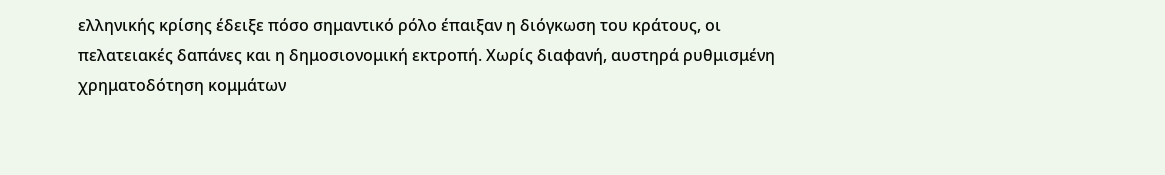ελληνικής κρίσης έδειξε πόσο σημαντικό ρόλο έπαιξαν η διόγκωση του κράτους, οι πελατειακές δαπάνες και η δημοσιονομική εκτροπή. Χωρίς διαφανή, αυστηρά ρυθμισμένη χρηματοδότηση κομμάτων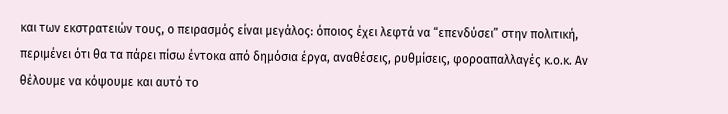και των εκστρατειών τους, ο πειρασμός είναι μεγάλος: όποιος έχει λεφτά να “επενδύσει” στην πολιτική, περιμένει ότι θα τα πάρει πίσω έντοκα από δημόσια έργα, αναθέσεις, ρυθμίσεις, φοροαπαλλαγές κ.ο.κ. Αν θέλουμε να κόψουμε και αυτό το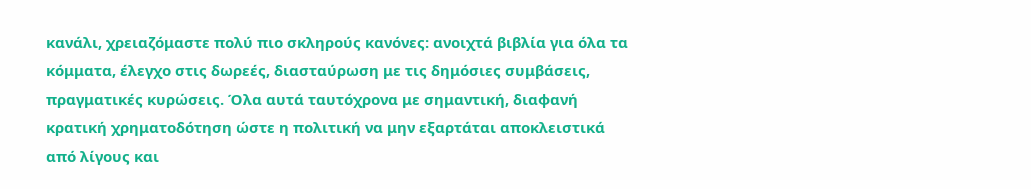κανάλι, χρειαζόμαστε πολύ πιο σκληρούς κανόνες: ανοιχτά βιβλία για όλα τα κόμματα, έλεγχο στις δωρεές, διασταύρωση με τις δημόσιες συμβάσεις, πραγματικές κυρώσεις. Όλα αυτά ταυτόχρονα με σημαντική, διαφανή κρατική χρηματοδότηση ώστε η πολιτική να μην εξαρτάται αποκλειστικά από λίγους και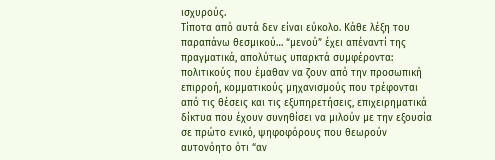ισχυρούς.
Τίποτα από αυτά δεν είναι εύκολο. Κάθε λέξη του παραπάνω θεσμικού… “μενού” έχει απέναντί της πραγματικά, απολύτως υπαρκτά συμφέροντα: πολιτικούς που έμαθαν να ζουν από την προσωπική επιρροή, κομματικούς μηχανισμούς που τρέφονται από τις θέσεις και τις εξυπηρετήσεις, επιχειρηματικά δίκτυα που έχουν συνηθίσει να μιλούν με την εξουσία σε πρώτο ενικό, ψηφοφόρους που θεωρούν αυτονόητο ότι “αν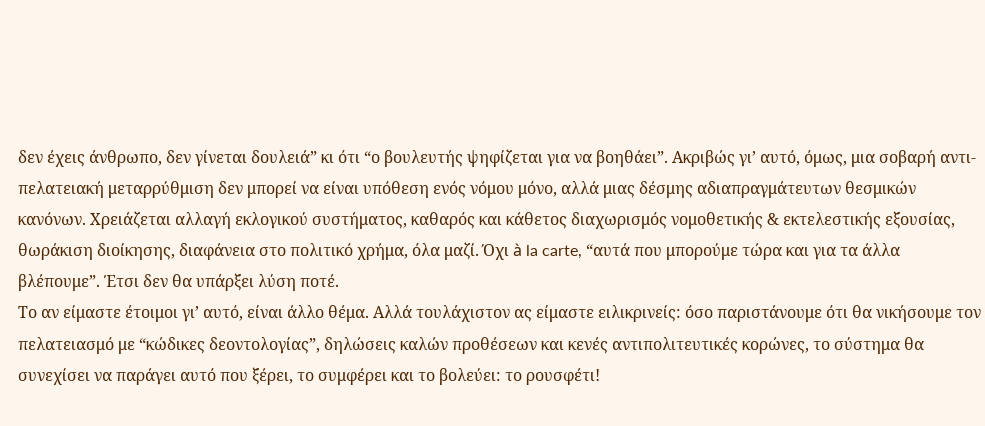δεν έχεις άνθρωπο, δεν γίνεται δουλειά” κι ότι “ο βουλευτής ψηφίζεται για να βοηθάει”. Ακριβώς γι’ αυτό, όμως, μια σοβαρή αντι-πελατειακή μεταρρύθμιση δεν μπορεί να είναι υπόθεση ενός νόμου μόνο, αλλά μιας δέσμης αδιαπραγμάτευτων θεσμικών κανόνων. Χρειάζεται αλλαγή εκλογικού συστήματος, καθαρός και κάθετος διαχωρισμός νομοθετικής & εκτελεστικής εξουσίας, θωράκιση διοίκησης, διαφάνεια στο πολιτικό χρήμα, όλα μαζί. Όχι à la carte, “αυτά που μπορούμε τώρα και για τα άλλα βλέπουμε”. Έτσι δεν θα υπάρξει λύση ποτέ.
Το αν είμαστε έτοιμοι γι’ αυτό, είναι άλλο θέμα. Αλλά τουλάχιστον ας είμαστε ειλικρινείς: όσο παριστάνουμε ότι θα νικήσουμε τον πελατειασμό με “κώδικες δεοντολογίας”, δηλώσεις καλών προθέσεων και κενές αντιπολιτευτικές κορώνες, το σύστημα θα συνεχίσει να παράγει αυτό που ξέρει, το συμφέρει και το βολεύει: το ρουσφέτι!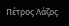Πέτρος Λάζος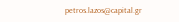petros.lazos@capital.gr